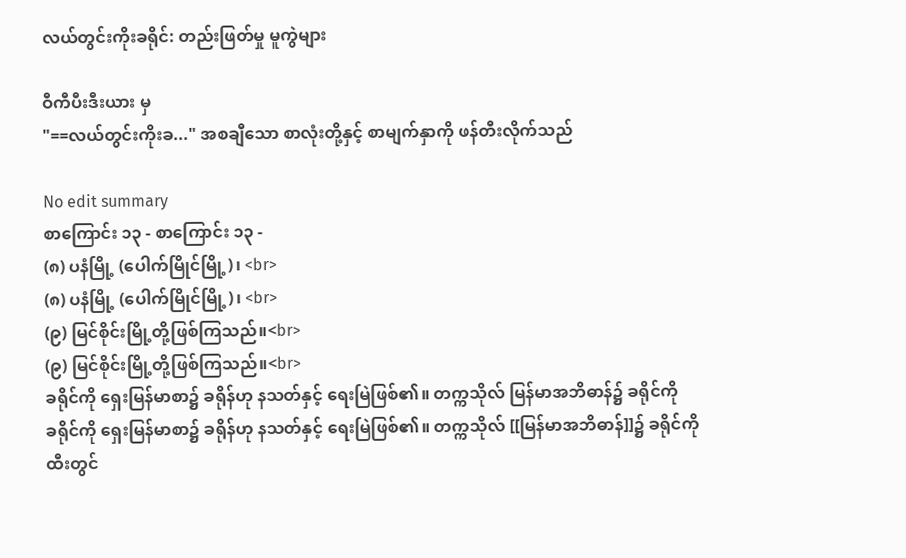လယ်တွင်းကိုးခရိုင်: တည်းဖြတ်မှု မူကွဲများ

ဝီကီပီးဒီးယား မှ
"==လယ်တွင်းကိုးခ..." အစချီသော စာလုံးတို့နှင့် စာမျက်နှာကို ဖန်တီးလိုက်သည်

No edit summary
စာကြောင်း ၁၃ - စာကြောင်း ၁၃ -
(၈) ပနံမြို့ (ပေါက်မြိုင်မြို့)၊ <br>
(၈) ပနံမြို့ (ပေါက်မြိုင်မြို့)၊ <br>
(၉) မြင်စိုင်းမြို့တို့ဖြစ်ကြသည်။<br>
(၉) မြင်စိုင်းမြို့တို့ဖြစ်ကြသည်။<br>
ခရိုင်ကို ရှေးမြန်မာစာ၌ ခရိုန်ဟု နသတ်နှင့် ရေးမြဲဖြစ်၏။ တက္ကသိုလ် မြန်မာအဘိဓာန်၌ ခရိုင်ကို
ခရိုင်ကို ရှေးမြန်မာစာ၌ ခရိုန်ဟု နသတ်နှင့် ရေးမြဲဖြစ်၏။ တက္ကသိုလ် [[မြန်မာအဘိဓာန်]]၌ ခရိုင်ကို
ထီးတွင်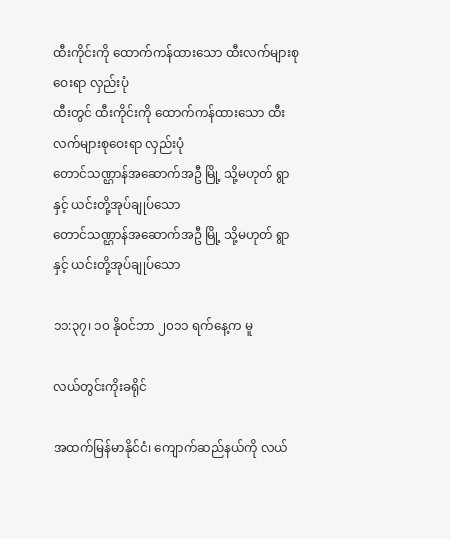ထီးကိုင်းကို ထောက်ကန်ထားသော ထီးလက်များစုဝေးရာ လှည်းပုံ
ထီးတွင် ထီးကိုင်းကို ထောက်ကန်ထားသော ထီးလက်များစုဝေးရာ လှည်းပုံ
တောင်သဏ္ဌာန်အဆောက်အဦ မြို့ သို့မဟုတ် ရွာနှင့် ယင်းတို့အုပ်ချုပ်သော
တောင်သဏ္ဌာန်အဆောက်အဦ မြို့ သို့မဟုတ် ရွာနှင့် ယင်းတို့အုပ်ချုပ်သော

၁၁:၃၇၊ ၁၀ နိုဝင်ဘာ ၂၀၁၁ ရက်နေ့က မူ

လယ်တွင်းကိုးခရိုင်

အထက်မြန်မာနိုင်ငံ၊ ကျောက်ဆည်နယ်ကို လယ်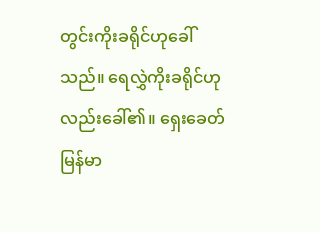တွင်းကိုးခရိုင်ဟုခေါ်သည်။ ရေလွှဲကိုးခရိုင်ဟုလည်းခေါ်၏။ ရှေးခေတ် မြန်မာ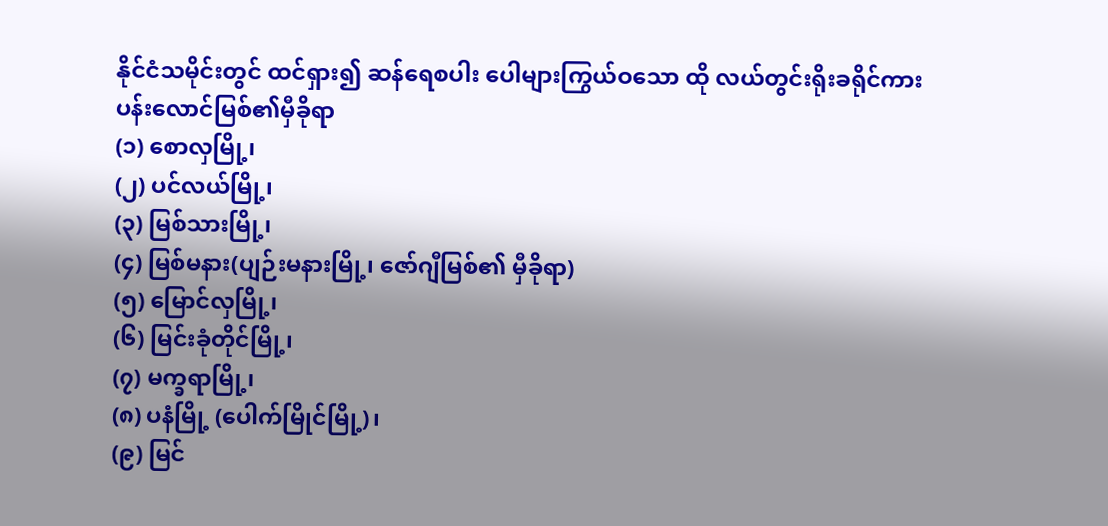နိုင်ငံသမိုင်းတွင် ထင်ရှား၍ ဆန်ရေစပါး ပေါများကြွယ်ဝသော ထို လယ်တွင်းရိုးခရိုင်ကား ပန်းလောင်မြစ်၏မှီခိုရာ
(၁) စောလှမြို့၊
(၂) ပင်လယ်မြို့၊
(၃) မြစ်သားမြို့၊
(၄) မြစ်မနား(ပျဉ်းမနားမြို့၊ ဇော်ဂျီမြစ်၏ မှီခိုရာ)
(၅) မြောင်လှမြို့၊
(၆) မြင်းခုံတိုင်မြို့၊
(၇) မက္ခရာမြို့၊
(၈) ပနံမြို့ (ပေါက်မြိုင်မြို့)၊
(၉) မြင်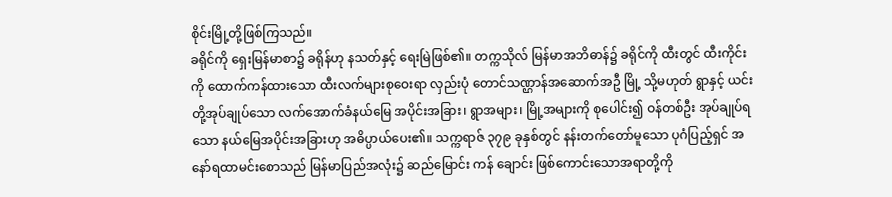စိုင်းမြို့တို့ဖြစ်ကြသည်။
ခရိုင်ကို ရှေးမြန်မာစာ၌ ခရိုန်ဟု နသတ်နှင့် ရေးမြဲဖြစ်၏။ တက္ကသိုလ် မြန်မာအဘိဓာန်၌ ခရိုင်ကို ထီးတွင် ထီးကိုင်းကို ထောက်ကန်ထားသော ထီးလက်များစုဝေးရာ လှည်းပုံ တောင်သဏ္ဌာန်အဆောက်အဦ မြို့ သို့မဟုတ် ရွာနှင့် ယင်းတို့အုပ်ချုပ်သော လက်အောက်ခံနယ်မြေ အပိုင်းအခြား၊ ရွာအများ၊ မြို့အများကို စုပေါင်း၍ ဝန်တစ်ဦး အုပ်ချုပ်ရသော နယ်မြေအပိုင်းအခြားဟု အဓိပ္ပာယ်ပေး၏။ သက္ကရာဇ် ၃၇၉ ခုနှစ်တွင် နန်းတက်တော်မူသော ပုဂံပြည့်ရှင် အနော်ရထာမင်းစောသည် မြန်မာပြည်အလုံး၌ ဆည်မြောင်း ကန် ချောင်း ဖြစ်ကောင်းသောအရာတို့ကို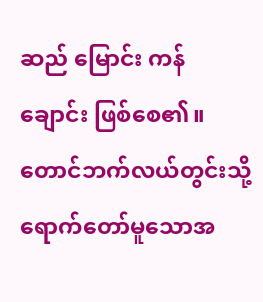ဆည် မြောင်း ကန် ချောင်း ဖြစ်စေ၏။ တောင်ဘက်လယ်တွင်းသို့ ရောက်တော်မူသောအ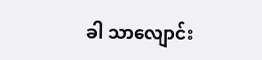ခါ သာလျောင်း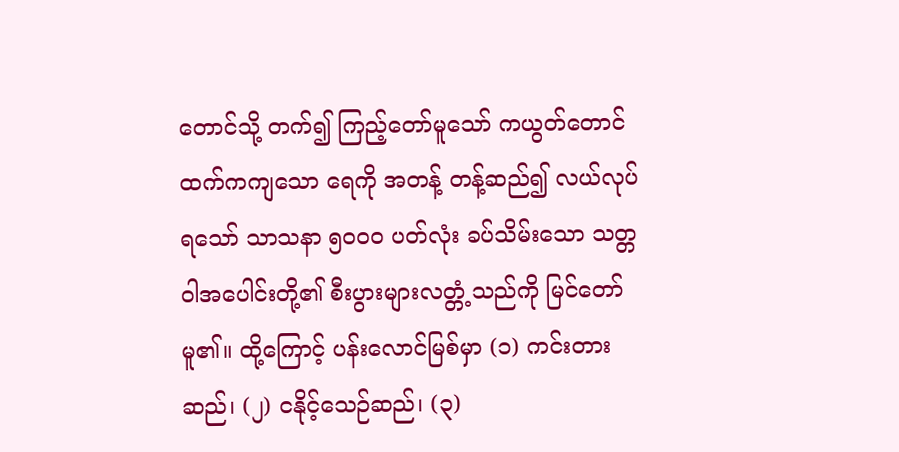တောင်သို့ တက်၍ ကြည့်တော်မူသော် ကယွတ်တောင်ထက်ကကျသော ရေကို အတန့် တန့်ဆည်၍ လယ်လုပ်ရသော် သာသနာ ၅ဝဝဝ ပတ်လုံး ခပ်သိမ်းသော သတ္တဝါအပေါင်းတို့၏ စီးပွားများလတ္တံ့သည်ကို မြင်တော်မူ၏။ ထို့ကြောင့် ပန်းလောင်မြစ်မှာ (၁) ကင်းတားဆည်၊ (၂) ငနိုင့်သေဉ်ဆည်၊ (၃)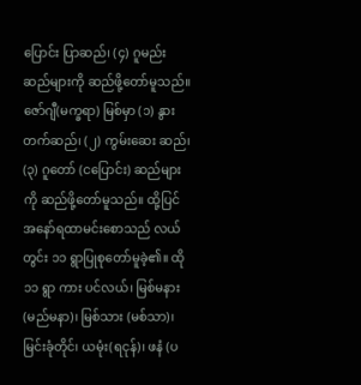ပြောင်း ပြာဆည်၊ (၄) ဂူမည်းဆည်များကို ဆည်ဖို့တော်မူသည်။ ဇော်ဂျီ(မက္ခရာ) မြစ်မှာ (၁) နွားတက်ဆည်၊ (၂) ကွမ်းဆေး ဆည်၊ (၃) ဂူတော် (ငပြောင်း) ဆည်များကို ဆည်ဖို့တော်မူသည်။ ထို့ပြင် အနော်ရထာမင်းစောသည် လယ်တွင်း ၁၁ ရွာပြုစုတော်မူခဲ့၏။ ထို ၁၁ ရွာ ကား ပင်လယ်၊ မြစ်မနား(မည်မနာ)၊ မြစ်သား (မစ်သာ)၊ မြင်းခုံတိုင်၊ ယမုံး(ရငုန်)၊ ဖနံ (ပ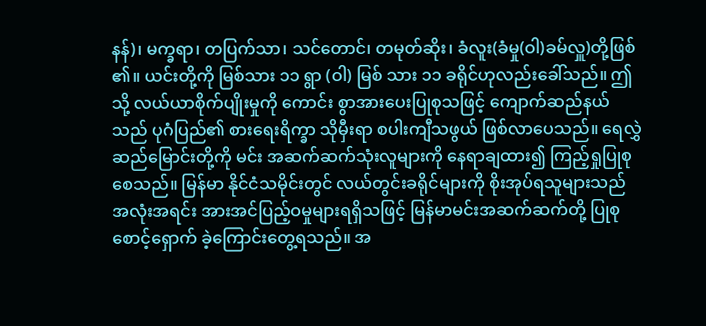နန်)၊ မက္ခရာ၊ တပြက်သာ၊ သင်တောင်၊ တမုတ်ဆိုး၊ ခံလူး(ခံမှု(ဝါ)ခမ်လှူ)တို့ဖြစ် ၏။ ယင်းတို့ကို မြစ်သား ၁၁ ရွာ (ဝါ) မြစ် သား ၁၁ ခရိုင်ဟုလည်းခေါ်သည်။ ဤသို့ လယ်ယာစိုက်ပျိုးမှုကို ကောင်း စွာအားပေးပြုစုသဖြင့် ကျောက်ဆည်နယ်သည် ပုဂံပြည်၏ စားရေးရိက္ခာ သိုမှီးရာ စပါးကျီသဖွယ် ဖြစ်လာပေသည်။ ရေလွှဲဆည်မြောင်းတို့ကို မင်း အဆက်ဆက်သုံးလူများကို နေရာချထား၍ ကြည့်ရှုပြုစုစေသည်။ မြန်မာ နိုင်ငံသမိုင်းတွင် လယ်တွင်းခရိုင်များကို စိုးအုပ်ရသူများသည် အလုံးအရင်း အားအင်ပြည့်ဝမှုများရရှိသဖြင့် မြန်မာမင်းအဆက်ဆက်တို့ ပြုစုစောင့်ရှောက် ခဲ့ကြောင်းတွေ့ရသည်။ အ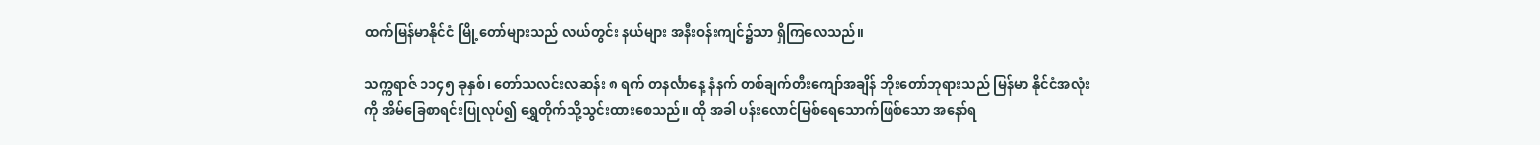ထက်မြန်မာနိုင်ငံ မြို့တော်များသည် လယ်တွင်း နယ်များ အနီးဝန်းကျင်၌သာ ရှိကြလေသည်။

သက္ကရာဇ် ၁၁၄၅ ခုနှစ်၊ တော်သလင်းလဆန်း ၈ ရက် တနင်္လာနေ့ နံနက် တစ်ချက်တီးကျော်အချိန် ဘိုးတော်ဘုရားသည် မြန်မာ နိုင်ငံအလုံးကို အိမ်ခြေစာရင်းပြုလုပ်၍ ရွှေတိုက်သို့သွင်းထားစေသည်။ ထို အခါ ပန်းလောင်မြစ်ရေသောက်ဖြစ်သော အနော်ရ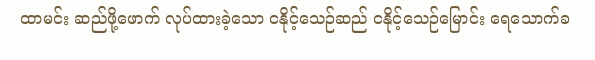ထာမင်း ဆည်ဖို့ဖောက် လုပ်ထားခဲ့သော ငနိုင့်သေဉ်ဆည် ငနိုင့်သေဉ်မြောင်း ရေသောက်ခ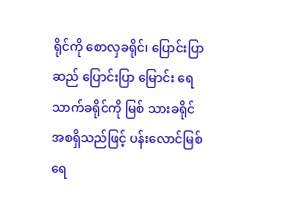ရိုင်ကို စောလှခရိုင်၊ ပြောင်းပြာဆည် ပြောင်းပြာ မြောင်း ရေသာက်ခရိုင်ကို မြစ် သားခရိုင် အစရှိသည်ဖြင့် ပန်းလောင်မြစ်ရေ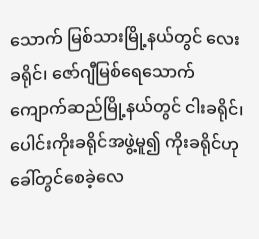သောက် မြစ်သားမြို့နယ်တွင် လေးခရိုင်၊ ဇော်ဂျီမြစ်ရေသောက် ကျောက်ဆည်မြို့နယ်တွင် ငါးခရိုင်၊ ပေါင်းကိုးခရိုင်အဖွဲ့မူ၍ ကိုးခရိုင်ဟု ခေါ်တွင်စေခဲ့လေ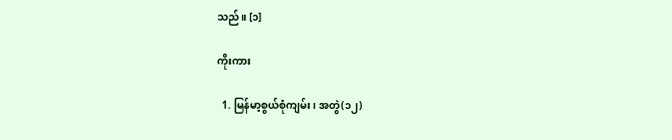သည်။ [၁]

ကိုးကား

  1. မြန်မာ့စွယ်စုံကျမ်း၊ အတွဲ(၁၂)